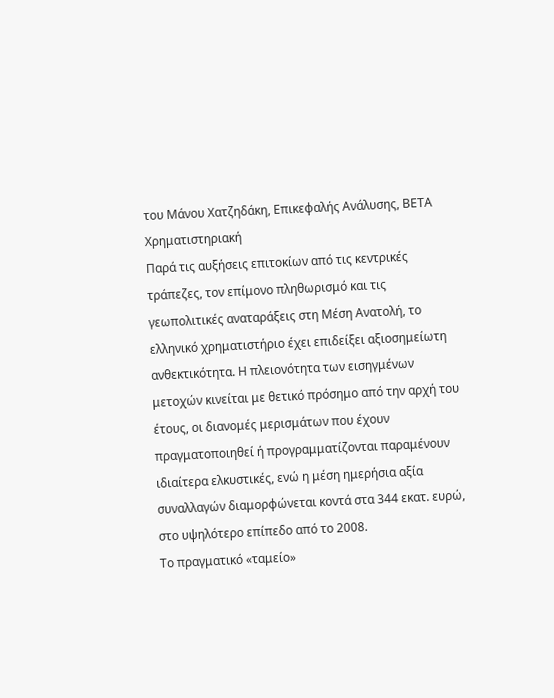του Μάνου Χατζηδάκη, Επικεφαλής Ανάλυσης, ΒΕΤΑ Χρηματιστηριακή
Παρά τις αυξήσεις επιτοκίων από τις κεντρικές τράπεζες, τον επίμονο πληθωρισμό και τις γεωπολιτικές αναταράξεις στη Μέση Ανατολή, το ελληνικό χρηματιστήριο έχει επιδείξει αξιοσημείωτη ανθεκτικότητα. Η πλειονότητα των εισηγμένων μετοχών κινείται με θετικό πρόσημο από την αρχή του έτους, οι διανομές μερισμάτων που έχουν πραγματοποιηθεί ή προγραμματίζονται παραμένουν ιδιαίτερα ελκυστικές, ενώ η μέση ημερήσια αξία συναλλαγών διαμορφώνεται κοντά στα 344 εκατ. ευρώ, στο υψηλότερο επίπεδο από το 2008.
Το πραγματικό «ταμείο»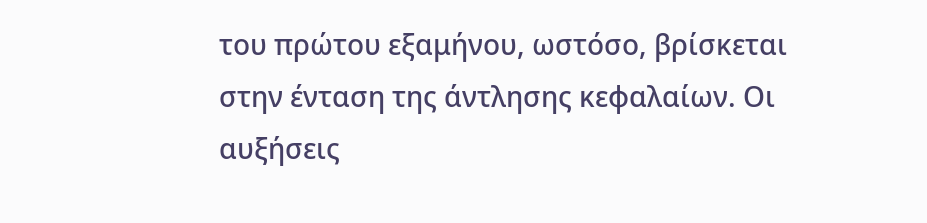του πρώτου εξαμήνου, ωστόσο, βρίσκεται στην ένταση της άντλησης κεφαλαίων. Οι αυξήσεις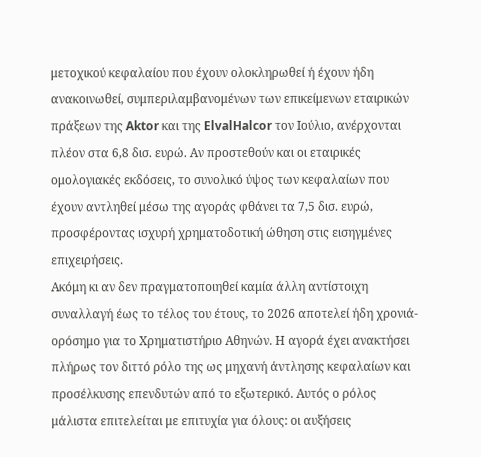μετοχικού κεφαλαίου που έχουν ολοκληρωθεί ή έχουν ήδη ανακοινωθεί, συμπεριλαμβανομένων των επικείμενων εταιρικών πράξεων της Aktor και της ElvalHalcor τον Ιούλιο, ανέρχονται πλέον στα 6,8 δισ. ευρώ. Αν προστεθούν και οι εταιρικές ομολογιακές εκδόσεις, το συνολικό ύψος των κεφαλαίων που έχουν αντληθεί μέσω της αγοράς φθάνει τα 7,5 δισ. ευρώ, προσφέροντας ισχυρή χρηματοδοτική ώθηση στις εισηγμένες επιχειρήσεις.
Ακόμη κι αν δεν πραγματοποιηθεί καμία άλλη αντίστοιχη συναλλαγή έως το τέλος του έτους, το 2026 αποτελεί ήδη χρονιά-ορόσημο για το Χρηματιστήριο Αθηνών. Η αγορά έχει ανακτήσει πλήρως τον διττό ρόλο της ως μηχανή άντλησης κεφαλαίων και προσέλκυσης επενδυτών από το εξωτερικό. Αυτός ο ρόλος μάλιστα επιτελείται με επιτυχία για όλους: οι αυξήσεις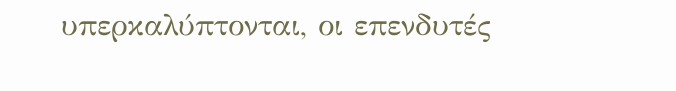υπερκαλύπτονται, οι επενδυτές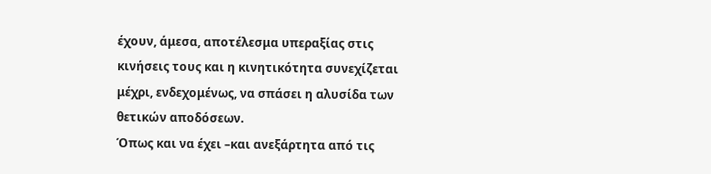έχουν, άμεσα, αποτέλεσμα υπεραξίας στις κινήσεις τους και η κινητικότητα συνεχίζεται μέχρι, ενδεχομένως, να σπάσει η αλυσίδα των θετικών αποδόσεων.
Όπως και να έχει –και ανεξάρτητα από τις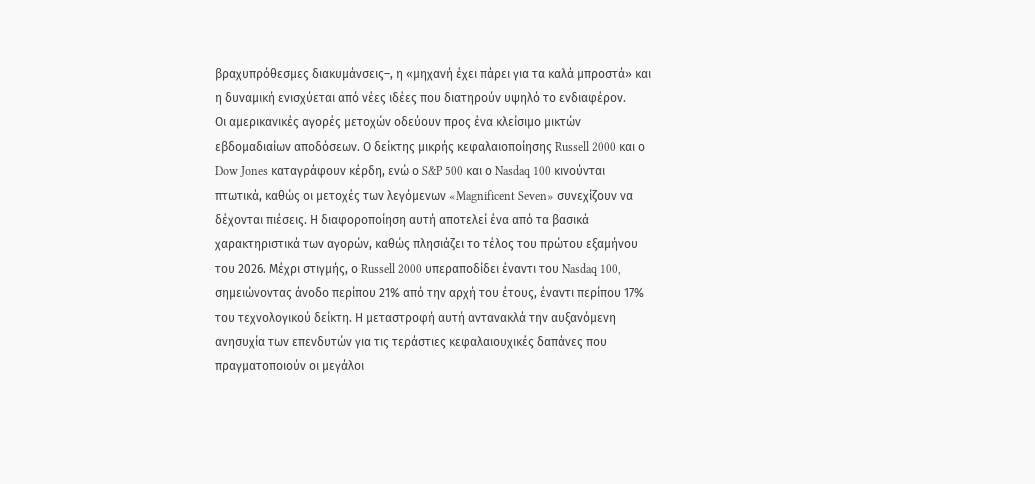βραχυπρόθεσμες διακυμάνσεις–, η «μηχανή έχει πάρει για τα καλά μπροστά» και η δυναμική ενισχύεται από νέες ιδέες που διατηρούν υψηλό το ενδιαφέρον.
Οι αμερικανικές αγορές μετοχών οδεύουν προς ένα κλείσιμο μικτών εβδομαδιαίων αποδόσεων. Ο δείκτης μικρής κεφαλαιοποίησης Russell 2000 και ο Dow Jones καταγράφουν κέρδη, ενώ ο S&P 500 και ο Nasdaq 100 κινούνται πτωτικά, καθώς οι μετοχές των λεγόμενων «Magnificent Seven» συνεχίζουν να δέχονται πιέσεις. Η διαφοροποίηση αυτή αποτελεί ένα από τα βασικά χαρακτηριστικά των αγορών, καθώς πλησιάζει το τέλος του πρώτου εξαμήνου του 2026. Μέχρι στιγμής, ο Russell 2000 υπεραποδίδει έναντι του Nasdaq 100, σημειώνοντας άνοδο περίπου 21% από την αρχή του έτους, έναντι περίπου 17% του τεχνολογικού δείκτη. Η μεταστροφή αυτή αντανακλά την αυξανόμενη ανησυχία των επενδυτών για τις τεράστιες κεφαλαιουχικές δαπάνες που πραγματοποιούν οι μεγάλοι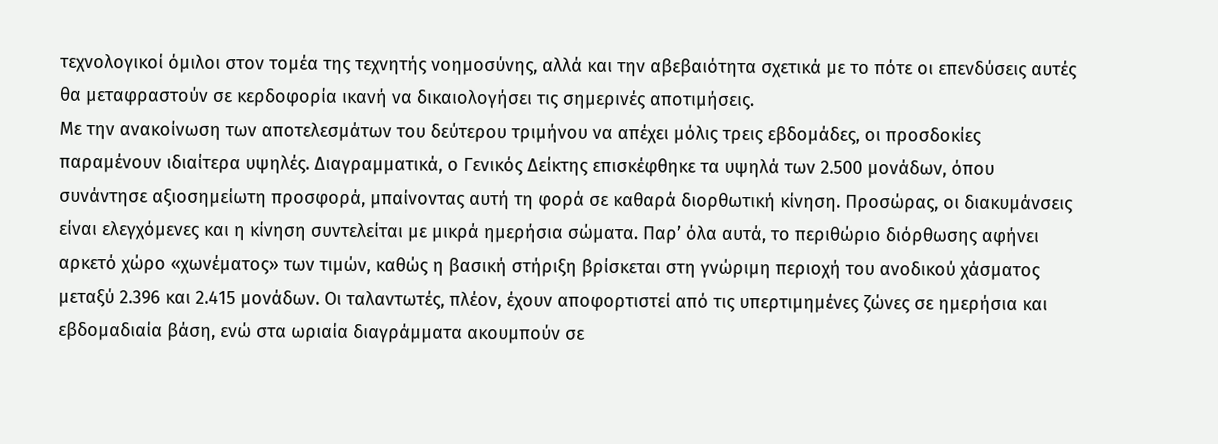τεχνολογικοί όμιλοι στον τομέα της τεχνητής νοημοσύνης, αλλά και την αβεβαιότητα σχετικά με το πότε οι επενδύσεις αυτές θα μεταφραστούν σε κερδοφορία ικανή να δικαιολογήσει τις σημερινές αποτιμήσεις.
Με την ανακοίνωση των αποτελεσμάτων του δεύτερου τριμήνου να απέχει μόλις τρεις εβδομάδες, οι προσδοκίες παραμένουν ιδιαίτερα υψηλές. Διαγραμματικά, ο Γενικός Δείκτης επισκέφθηκε τα υψηλά των 2.500 μονάδων, όπου συνάντησε αξιοσημείωτη προσφορά, μπαίνοντας αυτή τη φορά σε καθαρά διορθωτική κίνηση. Προσώρας, οι διακυμάνσεις είναι ελεγχόμενες και η κίνηση συντελείται με μικρά ημερήσια σώματα. Παρ’ όλα αυτά, το περιθώριο διόρθωσης αφήνει αρκετό χώρο «χωνέματος» των τιμών, καθώς η βασική στήριξη βρίσκεται στη γνώριμη περιοχή του ανοδικού χάσματος μεταξύ 2.396 και 2.415 μονάδων. Οι ταλαντωτές, πλέον, έχουν αποφορτιστεί από τις υπερτιμημένες ζώνες σε ημερήσια και εβδομαδιαία βάση, ενώ στα ωριαία διαγράμματα ακουμπούν σε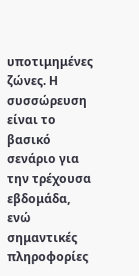υποτιμημένες ζώνες. Η συσσώρευση είναι το βασικό σενάριο για την τρέχουσα εβδομάδα, ενώ σημαντικές πληροφορίες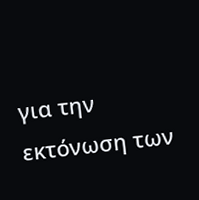για την εκτόνωση των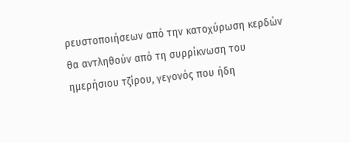ρευστοποιήσεων από την κατοχύρωση κερδών θα αντληθούν από τη συρρίκνωση του ημερήσιου τζίρου, γεγονός που ήδη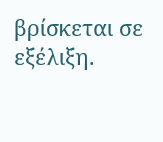βρίσκεται σε εξέλιξη.